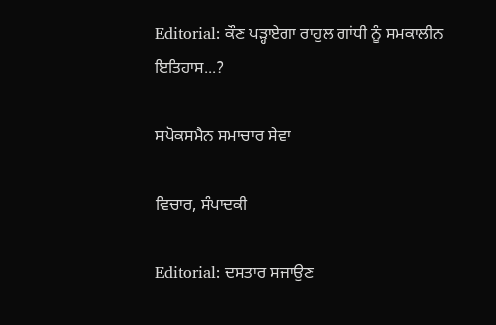Editorial: ਕੌਣ ਪੜ੍ਹਾਏਗਾ ਰਾਹੁਲ ਗਾਂਧੀ ਨੂੰ ਸਮਕਾਲੀਨ ਇਤਿਹਾਸ...?

ਸਪੋਕਸਮੈਨ ਸਮਾਚਾਰ ਸੇਵਾ

ਵਿਚਾਰ, ਸੰਪਾਦਕੀ

Editorial: ਦਸਤਾਰ ਸਜਾਉਣ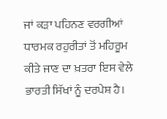ਜਾਂ ਕੜਾ ਪਹਿਨਣ ਵਰਗੀਆਂ ਧਾਰਮਕ ਰਹੁਰੀਤਾਂ ਤੋਂ ਮਹਿਰੂਮ ਕੀਤੇ ਜਾਣ ਦਾ ਖ਼ਤਰਾ ਇਸ ਵੇਲੇ ਭਾਰਤੀ ਸਿੱਖਾਂ ਨੂੰ ਦਰਪੇਸ਼ ਹੈ।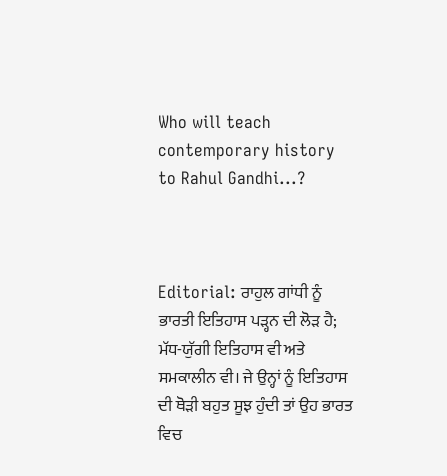Who will teach contemporary history to Rahul Gandhi...?



Editorial: ਰਾਹੁਲ ਗਾਂਧੀ ਨੂੰ ਭਾਰਤੀ ਇਤਿਹਾਸ ਪੜ੍ਹਨ ਦੀ ਲੋੜ ਹੈ; ਮੱਧ-ਯੁੱਗੀ ਇਤਿਹਾਸ ਵੀ ਅਤੇ ਸਮਕਾਲੀਨ ਵੀ। ਜੇ ਉਨ੍ਹਾਂ ਨੂੰ ਇਤਿਹਾਸ ਦੀ ਥੋੜੀ ਬਹੁਤ ਸੂਝ ਹੁੰਦੀ ਤਾਂ ਉਹ ਭਾਰਤ ਵਿਚ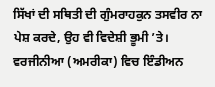ਸਿੱਖਾਂ ਦੀ ਸਥਿਤੀ ਦੀ ਗੁੰਮਰਾਹਕੁਨ ਤਸਵੀਰ ਨਾ ਪੇਸ਼ ਕਰਦੇ, ਉਹ ਵੀ ਵਿਦੇਸ਼ੀ ਭੂਮੀ ’ਤੇ। ਵਰਜੀਨੀਆ (ਅਮਰੀਕਾ) ਵਿਚ ਇੰਡੀਅਨ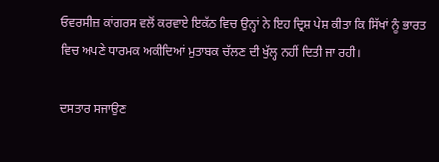ਓਵਰਸੀਜ਼ ਕਾਂਗਰਸ ਵਲੋਂ ਕਰਵਾਏ ਇਕੱਠ ਵਿਚ ਉਨ੍ਹਾਂ ਨੇ ਇਹ ਦ੍ਰਿਸ਼ ਪੇਸ਼ ਕੀਤਾ ਕਿ ਸਿੱਖਾਂ ਨੂੰ ਭਾਰਤ ਵਿਚ ਅਪਣੇ ਧਾਰਮਕ ਅਕੀਦਿਆਂ ਮੁਤਾਬਕ ਚੱਲਣ ਦੀ ਖੁੱਲ੍ਹ ਨਹੀਂ ਦਿਤੀ ਜਾ ਰਹੀ।

ਦਸਤਾਰ ਸਜਾਉਣ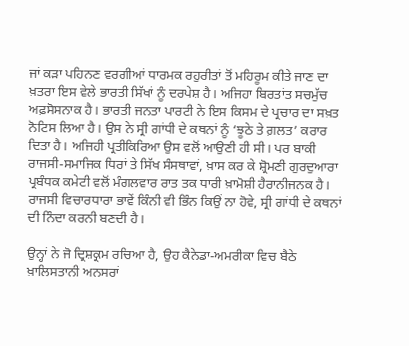ਜਾਂ ਕੜਾ ਪਹਿਨਣ ਵਰਗੀਆਂ ਧਾਰਮਕ ਰਹੁਰੀਤਾਂ ਤੋਂ ਮਹਿਰੂਮ ਕੀਤੇ ਜਾਣ ਦਾ ਖ਼ਤਰਾ ਇਸ ਵੇਲੇ ਭਾਰਤੀ ਸਿੱਖਾਂ ਨੂੰ ਦਰਪੇਸ਼ ਹੈ। ਅਜਿਹਾ ਬਿਰਤਾਂਤ ਸਚਮੁੱਚ ਅਫ਼ਸੋਸਨਾਕ ਹੈ। ਭਾਰਤੀ ਜਨਤਾ ਪਾਰਟੀ ਨੇ ਇਸ ਕਿਸਮ ਦੇ ਪ੍ਰਚਾਰ ਦਾ ਸਖ਼ਤ ਨੋਟਿਸ ਲਿਆ ਹੈ। ਉਸ ਨੇ ਸ੍ਰੀ ਗਾਂਧੀ ਦੇ ਕਥਨਾਂ ਨੂੰ ‘ਝੂਠੇ ਤੇ ਗ਼ਲਤ’ ਕਰਾਰ ਦਿਤਾ ਹੈ। ਅਜਿਹੀ ਪ੍ਰਤੀਕਿਰਿਆ ਉਸ ਵਲੋਂ ਆਉਣੀ ਹੀ ਸੀ। ਪਰ ਬਾਕੀ ਰਾਜਸੀ-ਸਮਾਜਿਕ ਧਿਰਾਂ ਤੇ ਸਿੱਖ ਸੰਸਥਾਵਾਂ, ਖ਼ਾਸ ਕਰ ਕੇ ਸ਼੍ਰੋਮਣੀ ਗੁਰਦੁਆਰਾ ਪ੍ਰਬੰਧਕ ਕਮੇਟੀ ਵਲੋਂ ਮੰਗਲਵਾਰ ਰਾਤ ਤਕ ਧਾਰੀ ਖ਼ਾਮੋਸ਼ੀ ਹੈਰਾਨੀਜਨਕ ਹੈ। ਰਾਜਸੀ ਵਿਚਾਰਧਾਰਾ ਭਾਵੇਂ ਕਿੰਨੀ ਵੀ ਭਿੰਨ ਕਿਉਂ ਨਾ ਹੋਵੇ, ਸ੍ਰੀ ਗਾਂਧੀ ਦੇ ਕਥਨਾਂ ਦੀ ਨਿੰਦਾ ਕਰਨੀ ਬਣਦੀ ਹੈ।

ਉਨ੍ਹਾਂ ਨੇ ਜੋ ਦ੍ਰਿਸ਼ਕ੍ਰਮ ਰਚਿਆ ਹੈ, ਉਹ ਕੈਨੇਡਾ-ਅਮਰੀਕਾ ਵਿਚ ਬੈਠੇ ਖ਼ਾਲਿਸਤਾਨੀ ਅਨਸਰਾਂ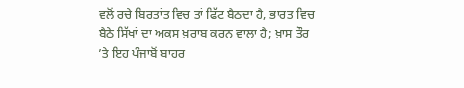ਵਲੋਂ ਰਚੇ ਬਿਰਤਾਂਤ ਵਿਚ ਤਾਂ ਫਿੱਟ ਬੈਠਦਾ ਹੈ, ਭਾਰਤ ਵਿਚ ਬੈਠੇ ਸਿੱਖਾਂ ਦਾ ਅਕਸ ਖ਼ਰਾਬ ਕਰਨ ਵਾਲਾ ਹੈ; ਖ਼ਾਸ ਤੌਰ ’ਤੇ ਇਹ ਪੰਜਾਬੋਂ ਬਾਹਰ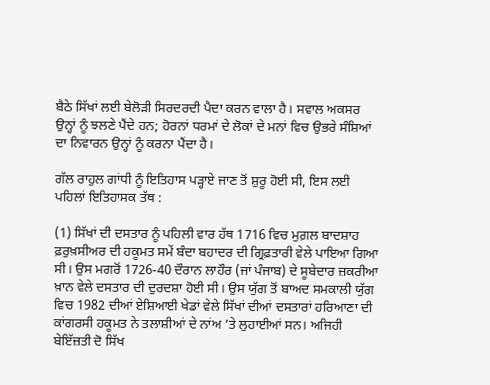ਬੈਠੇ ਸਿੱਖਾਂ ਲਈ ਬੇਲੋੜੀ ਸਿਰਦਰਦੀ ਪੈਦਾ ਕਰਨ ਵਾਲਾ ਹੈ। ਸਵਾਲ ਅਕਸਰ ਉਨ੍ਹਾਂ ਨੂੰ ਝਲਣੇ ਪੈਂਦੇ ਹਨ; ਹੋਰਨਾਂ ਧਰਮਾਂ ਦੇ ਲੋਕਾਂ ਦੇ ਮਨਾਂ ਵਿਚ ਉਭਰੇ ਸੰਸ਼ਿਆਂ ਦਾ ਨਿਵਾਰਨ ਉਨ੍ਹਾਂ ਨੂੰ ਕਰਨਾ ਪੈਂਦਾ ਹੈ।

ਗੱਲ ਰਾਹੁਲ ਗਾਂਧੀ ਨੂੰ ਇਤਿਹਾਸ ਪੜ੍ਹਾਏ ਜਾਣ ਤੋਂ ਸ਼ੁਰੂ ਹੋਈ ਸੀ, ਇਸ ਲਈ ਪਹਿਲਾਂ ਇਤਿਹਾਸਕ ਤੱਥ :

(1) ਸਿੱਖਾਂ ਦੀ ਦਸਤਾਰ ਨੂੰ ਪਹਿਲੀ ਵਾਰ ਹੱਥ 1716 ਵਿਚ ਮੁਗ਼ਲ ਬਾਦਸ਼ਾਹ ਫ਼ਰੁਖ਼ਸੀਅਰ ਦੀ ਹਕੂਮਤ ਸਮੇਂ ਬੰਦਾ ਬਹਾਦਰ ਦੀ ਗ੍ਰਿਫ਼ਤਾਰੀ ਵੇਲੇ ਪਾਇਆ ਗਿਆ ਸੀ। ਉਸ ਮਗਰੋਂ 1726-40 ਦੌਰਾਨ ਲਾਹੌਰ (ਜਾਂ ਪੰਜਾਬ) ਦੇ ਸੂਬੇਦਾਰ ਜ਼ਕਰੀਆ ਖ਼ਾਨ ਵੇਲੇ ਦਸਤਾਰ ਦੀ ਦੁਰਦਸ਼ਾ ਹੋਈ ਸੀ। ਉਸ ਯੁੱਗ ਤੋਂ ਬਾਅਦ ਸਮਕਾਲੀ ਯੁੱਗ ਵਿਚ 1982 ਦੀਆਂ ਏਸ਼ਿਆਈ ਖੇਡਾਂ ਵੇਲੇ ਸਿੱਖਾਂ ਦੀਆਂ ਦਸਤਾਰਾਂ ਹਰਿਆਣਾ ਦੀ ਕਾਂਗਰਸੀ ਹਕੂਮਤ ਨੇ ਤਲਾਸ਼ੀਆਂ ਦੇ ਨਾਂਅ ’ਤੇ ਲੁਹਾਈਆਂ ਸਨ। ਅਜਿਹੀ ਬੇਇੱਜ਼ਤੀ ਦੋ ਸਿੱਖ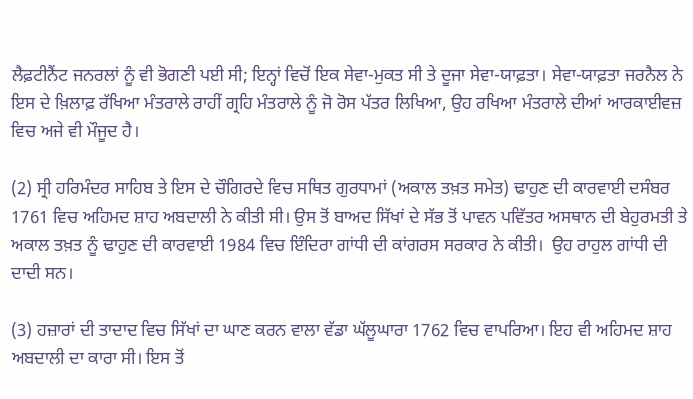ਲੈਫ਼ਟੀਨੈਂਟ ਜਨਰਲਾਂ ਨੂੰ ਵੀ ਭੋਗਣੀ ਪਈ ਸੀ; ਇਨ੍ਹਾਂ ਵਿਚੋਂ ਇਕ ਸੇਵਾ-ਮੁਕਤ ਸੀ ਤੇ ਦੂਜਾ ਸੇਵਾ-ਯਾਫ਼ਤਾ। ਸੇਵਾ-ਯਾਫ਼ਤਾ ਜਰਨੈਲ ਨੇ ਇਸ ਦੇ ਖ਼ਿਲਾਫ਼ ਰੱਖਿਆ ਮੰਤਰਾਲੇ ਰਾਹੀਂ ਗ੍ਰਹਿ ਮੰਤਰਾਲੇ ਨੂੰ ਜੋ ਰੋਸ ਪੱਤਰ ਲਿਖਿਆ, ਉਹ ਰਖਿਆ ਮੰਤਰਾਲੇ ਦੀਆਂ ਆਰਕਾਈਵਜ਼ ਵਿਚ ਅਜੇ ਵੀ ਮੌਜੂਦ ਹੈ।

(2) ਸ੍ਰੀ ਹਰਿਮੰਦਰ ਸਾਹਿਬ ਤੇ ਇਸ ਦੇ ਚੌਗਿਰਦੇ ਵਿਚ ਸਥਿਤ ਗੁਰਧਾਮਾਂ (ਅਕਾਲ ਤਖ਼ਤ ਸਮੇਤ) ਢਾਹੁਣ ਦੀ ਕਾਰਵਾਈ ਦਸੰਬਰ 1761 ਵਿਚ ਅਹਿਮਦ ਸ਼ਾਹ ਅਬਦਾਲੀ ਨੇ ਕੀਤੀ ਸੀ। ਉਸ ਤੋਂ ਬਾਅਦ ਸਿੱਖਾਂ ਦੇ ਸੱਭ ਤੋਂ ਪਾਵਨ ਪਵਿੱਤਰ ਅਸਥਾਨ ਦੀ ਬੇਹੁਰਮਤੀ ਤੇ ਅਕਾਲ ਤਖ਼ਤ ਨੂੰ ਢਾਹੁਣ ਦੀ ਕਾਰਵਾਈ 1984 ਵਿਚ ਇੰਦਿਰਾ ਗਾਂਧੀ ਦੀ ਕਾਂਗਰਸ ਸਰਕਾਰ ਨੇ ਕੀਤੀ।  ਉਹ ਰਾਹੁਲ ਗਾਂਧੀ ਦੀ ਦਾਦੀ ਸਨ।

(3) ਹਜ਼ਾਰਾਂ ਦੀ ਤਾਦਾਦ ਵਿਚ ਸਿੱਖਾਂ ਦਾ ਘਾਣ ਕਰਨ ਵਾਲਾ ਵੱਡਾ ਘੱਲੂਘਾਰਾ 1762 ਵਿਚ ਵਾਪਰਿਆ। ਇਹ ਵੀ ਅਹਿਮਦ ਸ਼ਾਹ ਅਬਦਾਲੀ ਦਾ ਕਾਰਾ ਸੀ। ਇਸ ਤੋਂ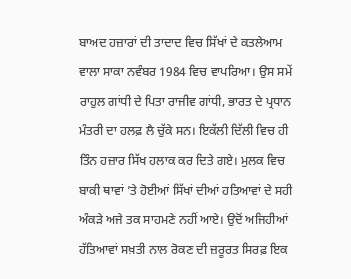ਬਾਅਦ ਹਜ਼ਾਰਾਂ ਦੀ ਤਾਦਾਦ ਵਿਚ ਸਿੱਖਾਂ ਦੇ ਕਤਲੇਆਮ ਵਾਲਾ ਸਾਕਾ ਨਵੰਬਰ 1984 ਵਿਚ ਵਾਪਰਿਆ। ਉਸ ਸਮੇਂ ਰਾਹੁਲ ਗਾਂਧੀ ਦੇ ਪਿਤਾ ਰਾਜੀਵ ਗਾਂਧੀ, ਭਾਰਤ ਦੇ ਪ੍ਰਧਾਨ ਮੰਤਰੀ ਦਾ ਹਲਫ਼ ਲੈ ਚੁੱਕੇ ਸਨ। ਇਕੱਲੀ ਦਿੱਲੀ ਵਿਚ ਹੀ ਤਿੰਨ ਹਜ਼ਾਰ ਸਿੱਖ ਹਲਾਕ ਕਰ ਦਿਤੇ ਗਏ। ਮੁਲਕ ਵਿਚ ਬਾਕੀ ਥਾਵਾਂ ’ਤੇ ਹੋਈਆਂ ਸਿੱਖਾਂ ਦੀਆਂ ਹਤਿਆਵਾਂ ਦੇ ਸਹੀ ਅੰਕੜੇ ਅਜੇ ਤਕ ਸਾਹਮਣੇ ਨਹੀਂ ਆਏ। ਉਦੋਂ ਅਜਿਹੀਆਂ ਹੱਤਿਆਵਾਂ ਸਖ਼ਤੀ ਨਾਲ ਰੋਕਣ ਦੀ ਜ਼ਰੂਰਤ ਸਿਰਫ਼ ਇਕ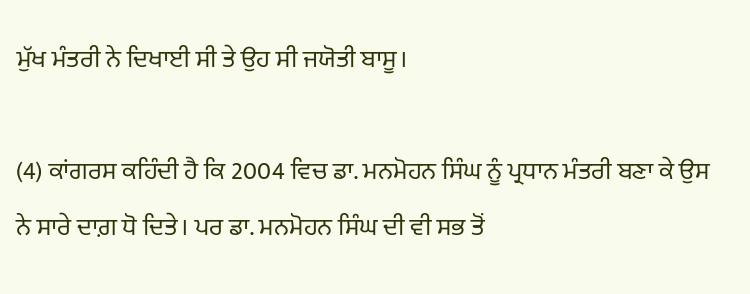ਮੁੱਖ ਮੰਤਰੀ ਨੇ ਦਿਖਾਈ ਸੀ ਤੇ ਉਹ ਸੀ ਜਯੋਤੀ ਬਾਸੂ।

(4) ਕਾਂਗਰਸ ਕਹਿੰਦੀ ਹੈ ਕਿ 2004 ਵਿਚ ਡਾ. ਮਨਮੋਹਨ ਸਿੰਘ ਨੂੰ ਪ੍ਰਧਾਨ ਮੰਤਰੀ ਬਣਾ ਕੇ ਉਸ ਨੇ ਸਾਰੇ ਦਾਗ਼ ਧੋ ਦਿਤੇ। ਪਰ ਡਾ. ਮਨਮੋਹਨ ਸਿੰਘ ਦੀ ਵੀ ਸਭ ਤੋਂ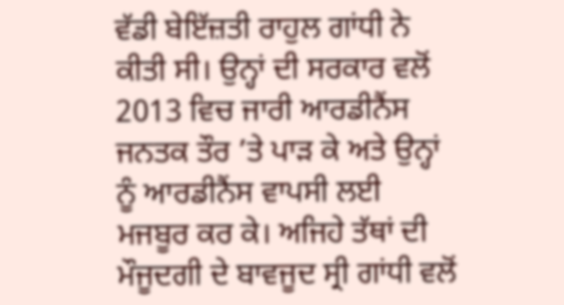ਵੱਡੀ ਬੇਇੱਜ਼ਤੀ ਰਾਹੁਲ ਗਾਂਧੀ ਨੇ ਕੀਤੀ ਸੀ। ਉਨ੍ਹਾਂ ਦੀ ਸਰਕਾਰ ਵਲੋਂ 2013 ਵਿਚ ਜਾਰੀ ਆਰਡੀਨੈਂਸ ਜਨਤਕ ਤੌਰ ’ਤੇ ਪਾੜ ਕੇ ਅਤੇ ਉਨ੍ਹਾਂ ਨੂੰ ਆਰਡੀਨੈਂਸ ਵਾਪਸੀ ਲਈ ਮਜਬੂਰ ਕਰ ਕੇ। ਅਜਿਹੇ ਤੱਥਾਂ ਦੀ ਮੌਜੂਦਗੀ ਦੇ ਬਾਵਜੂਦ ਸ੍ਰੀ ਗਾਂਧੀ ਵਲੋਂ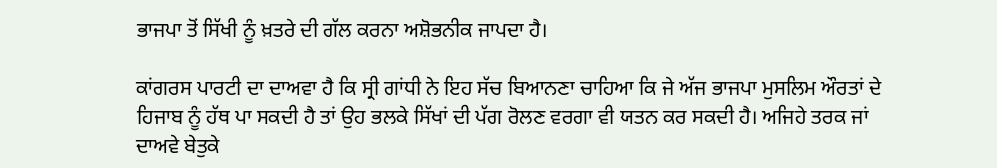ਭਾਜਪਾ ਤੋਂ ਸਿੱਖੀ ਨੂੰ ਖ਼ਤਰੇ ਦੀ ਗੱਲ ਕਰਨਾ ਅਸ਼ੋਭਨੀਕ ਜਾਪਦਾ ਹੈ।

ਕਾਂਗਰਸ ਪਾਰਟੀ ਦਾ ਦਾਅਵਾ ਹੈ ਕਿ ਸ੍ਰੀ ਗਾਂਧੀ ਨੇ ਇਹ ਸੱਚ ਬਿਆਨਣਾ ਚਾਹਿਆ ਕਿ ਜੇ ਅੱਜ ਭਾਜਪਾ ਮੁਸਲਿਮ ਔਰਤਾਂ ਦੇ ਹਿਜਾਬ ਨੂੰ ਹੱਥ ਪਾ ਸਕਦੀ ਹੈ ਤਾਂ ਉਹ ਭਲਕੇ ਸਿੱਖਾਂ ਦੀ ਪੱਗ ਰੋਲਣ ਵਰਗਾ ਵੀ ਯਤਨ ਕਰ ਸਕਦੀ ਹੈ। ਅਜਿਹੇ ਤਰਕ ਜਾਂ ਦਾਅਵੇ ਬੇਤੁਕੇ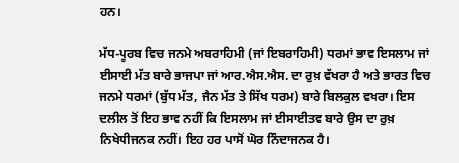ਹਨ।

ਮੱਧ-ਪੂਰਬ ਵਿਚ ਜਨਮੇ ਅਬਰਾਹਿਮੀ (ਜਾਂ ਇਬਰਾਹਿਮੀ) ਧਰਮਾਂ ਭਾਵ ਇਸਲਾਮ ਜਾਂ ਈਸਾਈ ਮੱਤ ਬਾਰੇ ਭਾਜਪਾ ਜਾਂ ਆਰ.ਐਸ.ਐਸ. ਦਾ ਰੁਖ਼ ਵੱਖਰਾ ਹੈ ਅਤੇ ਭਾਰਤ ਵਿਚ ਜਨਮੇ ਧਰਮਾਂ (ਬੁੱਧ ਮੱਤ, ਜੈਨ ਮੱਤ ਤੇ ਸਿੱਖ ਧਰਮ) ਬਾਰੇ ਬਿਲਕੁਲ ਵਖਰਾ। ਇਸ ਦਲੀਲ ਤੋਂ ਇਹ ਭਾਵ ਨਹੀਂ ਕਿ ਇਸਲਾਮ ਜਾਂ ਈਸਾਈਤਵ ਬਾਰੇ ਉਸ ਦਾ ਰੁਖ਼ ਨਿਖੇਧੀਜਨਕ ਨਹੀਂ। ਇਹ ਹਰ ਪਾਸੋਂ ਘੋਰ ਨਿੰਦਾਜਨਕ ਹੈ।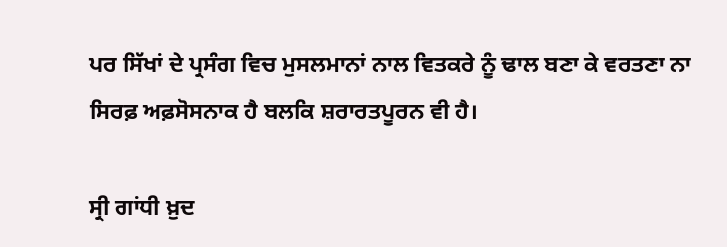ਪਰ ਸਿੱਖਾਂ ਦੇ ਪ੍ਰਸੰਗ ਵਿਚ ਮੁਸਲਮਾਨਾਂ ਨਾਲ ਵਿਤਕਰੇ ਨੂੰ ਢਾਲ ਬਣਾ ਕੇ ਵਰਤਣਾ ਨਾ ਸਿਰਫ਼ ਅਫ਼ਸੋਸਨਾਕ ਹੈ ਬਲਕਿ ਸ਼ਰਾਰਤਪੂਰਨ ਵੀ ਹੈ।

ਸ੍ਰੀ ਗਾਂਧੀ ਖ਼ੁਦ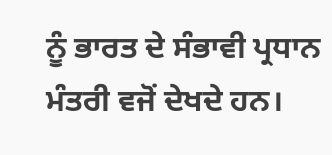ਨੂੰ ਭਾਰਤ ਦੇ ਸੰਭਾਵੀ ਪ੍ਰਧਾਨ ਮੰਤਰੀ ਵਜੋਂ ਦੇਖਦੇ ਹਨ।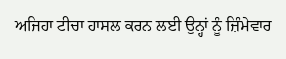ਅਜਿਹਾ ਟੀਚਾ ਹਾਸਲ ਕਰਨ ਲਈ ਉਨ੍ਹਾਂ ਨੂੰ ਜ਼ਿੰਮੇਵਾਰ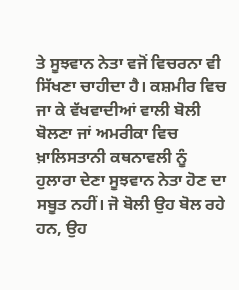ਤੇ ਸੂਝਵਾਨ ਨੇਤਾ ਵਜੋਂ ਵਿਚਰਨਾ ਵੀ ਸਿੱਖਣਾ ਚਾਹੀਦਾ ਹੈ। ਕਸ਼ਮੀਰ ਵਿਚ ਜਾ ਕੇ ਵੱਖਵਾਦੀਆਂ ਵਾਲੀ ਬੋਲੀ ਬੋਲਣਾ ਜਾਂ ਅਮਰੀਕਾ ਵਿਚ ਖ਼ਾਲਿਸਤਾਨੀ ਕਥਨਾਵਲੀ ਨੂੰ ਹੁਲਾਰਾ ਦੇਣਾ ਸੂਝਵਾਨ ਨੇਤਾ ਹੋਣ ਦਾ ਸਬੂਤ ਨਹੀਂ। ਜੋ ਬੋਲੀ ਉਹ ਬੋਲ ਰਹੇ ਹਨ, ਉਹ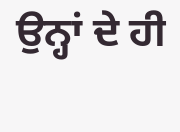ਉਨ੍ਹਾਂ ਦੇ ਹੀ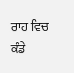ਰਾਹ ਵਿਚ ਕੰਡੇ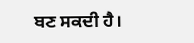ਬਣ ਸਕਦੀ ਹੈ।